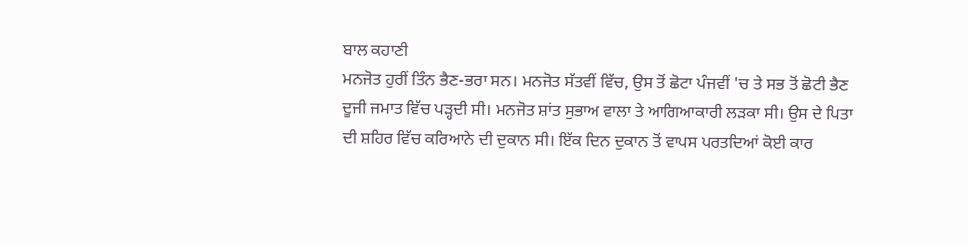ਬਾਲ ਕਹਾਣੀ
ਮਨਜੋਤ ਹੁਰੀਂ ਤਿੰਨ ਭੈਣ-ਭਰਾ ਸਨ। ਮਨਜੋਤ ਸੱਤਵੀਂ ਵਿੱਚ, ਉਸ ਤੋਂ ਛੋਟਾ ਪੰਜਵੀਂ 'ਚ ਤੇ ਸਭ ਤੋਂ ਛੋਟੀ ਭੈਣ ਦੂਜੀ ਜਮਾਤ ਵਿੱਚ ਪੜ੍ਹਦੀ ਸੀ। ਮਨਜੋਤ ਸ਼ਾਂਤ ਸੁਭਾਅ ਵਾਲਾ ਤੇ ਆਗਿਆਕਾਰੀ ਲੜਕਾ ਸੀ। ਉਸ ਦੇ ਪਿਤਾ ਦੀ ਸ਼ਹਿਰ ਵਿੱਚ ਕਰਿਆਨੇ ਦੀ ਦੁਕਾਨ ਸੀ। ਇੱਕ ਦਿਨ ਦੁਕਾਨ ਤੋਂ ਵਾਪਸ ਪਰਤਦਿਆਂ ਕੋਈ ਕਾਰ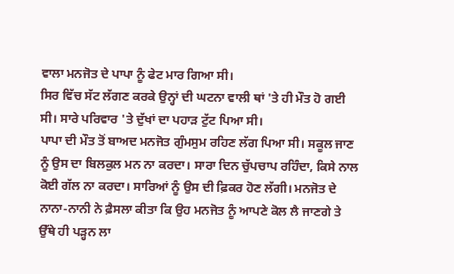ਵਾਲਾ ਮਨਜੋਤ ਦੇ ਪਾਪਾ ਨੂੰ ਫੇਟ ਮਾਰ ਗਿਆ ਸੀ।
ਸਿਰ ਵਿੱਚ ਸੱਟ ਲੱਗਣ ਕਰਕੇ ਉਨ੍ਹਾਂ ਦੀ ਘਟਨਾ ਵਾਲੀ ਥਾਂ 'ਤੇ ਹੀ ਮੌਤ ਹੋ ਗਈ ਸੀ। ਸਾਰੇ ਪਰਿਵਾਰ 'ਤੇ ਦੁੱਖਾਂ ਦਾ ਪਹਾੜ ਟੁੱਟ ਪਿਆ ਸੀ।
ਪਾਪਾ ਦੀ ਮੌਤ ਤੋਂ ਬਾਅਦ ਮਨਜੋਤ ਗੁੰਮਸੁਮ ਰਹਿਣ ਲੱਗ ਪਿਆ ਸੀ। ਸਕੂਲ ਜਾਣ ਨੂੰ ਉਸ ਦਾ ਬਿਲਕੁਲ ਮਨ ਨਾ ਕਰਦਾ। ਸਾਰਾ ਦਿਨ ਚੁੱਪਚਾਪ ਰਹਿੰਦਾ, ਕਿਸੇ ਨਾਲ ਕੋਈ ਗੱਲ ਨਾ ਕਰਦਾ। ਸਾਰਿਆਂ ਨੂੰ ਉਸ ਦੀ ਫ਼ਿਕਰ ਹੋਣ ਲੱਗੀ। ਮਨਜੋਤ ਦੇ ਨਾਨਾ-ਨਾਨੀ ਨੇ ਫ਼ੈਸਲਾ ਕੀਤਾ ਕਿ ਉਹ ਮਨਜੋਤ ਨੂੰ ਆਪਣੇ ਕੋਲ ਲੈ ਜਾਣਗੇ ਤੇ ਉੱਥੇ ਹੀ ਪੜ੍ਹਨ ਲਾ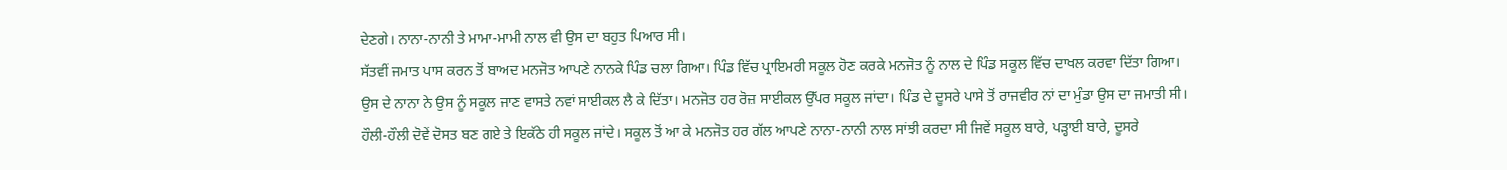ਦੇਣਗੇ। ਨਾਨਾ-ਨਾਨੀ ਤੇ ਮਾਮਾ-ਮਾਮੀ ਨਾਲ ਵੀ ਉਸ ਦਾ ਬਹੁਤ ਪਿਆਰ ਸੀ।
ਸੱਤਵੀਂ ਜਮਾਤ ਪਾਸ ਕਰਨ ਤੋਂ ਬਾਅਦ ਮਨਜੋਤ ਆਪਣੇ ਨਾਨਕੇ ਪਿੰਡ ਚਲਾ ਗਿਆ। ਪਿੰਡ ਵਿੱਚ ਪ੍ਰਾਇਮਰੀ ਸਕੂਲ ਹੋਣ ਕਰਕੇ ਮਨਜੋਤ ਨੂੰ ਨਾਲ ਦੇ ਪਿੰਡ ਸਕੂਲ ਵਿੱਚ ਦਾਖਲ ਕਰਵਾ ਦਿੱਤਾ ਗਿਆ। ਉਸ ਦੇ ਨਾਨਾ ਨੇ ਉਸ ਨੂੰ ਸਕੂਲ ਜਾਣ ਵਾਸਤੇ ਨਵਾਂ ਸਾਈਕਲ ਲੈ ਕੇ ਦਿੱਤਾ। ਮਨਜੋਤ ਹਰ ਰੋਜ਼ ਸਾਈਕਲ ਉੱਪਰ ਸਕੂਲ ਜਾਂਦਾ। ਪਿੰਡ ਦੇ ਦੂਸਰੇ ਪਾਸੇ ਤੋਂ ਰਾਜਵੀਰ ਨਾਂ ਦਾ ਮੁੰਡਾ ਉਸ ਦਾ ਜਮਾਤੀ ਸੀ। ਹੌਲੀ-ਹੌਲੀ ਦੋਵੇਂ ਦੋਸਤ ਬਣ ਗਏ ਤੇ ਇਕੱਠੇ ਹੀ ਸਕੂਲ ਜਾਂਦੇ। ਸਕੂਲ ਤੋਂ ਆ ਕੇ ਮਨਜੋਤ ਹਰ ਗੱਲ ਆਪਣੇ ਨਾਨਾ-ਨਾਨੀ ਨਾਲ ਸਾਂਝੀ ਕਰਦਾ ਸੀ ਜਿਵੇਂ ਸਕੂਲ ਬਾਰੇ, ਪੜ੍ਹਾਈ ਬਾਰੇ, ਦੂਸਰੇ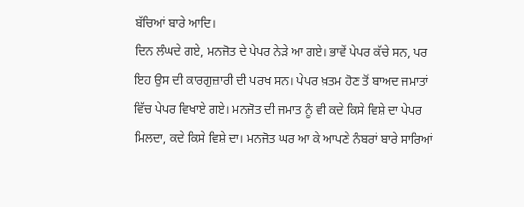ਬੱਚਿਆਂ ਬਾਰੇ ਆਦਿ।
ਦਿਨ ਲੰਘਦੇ ਗਏ, ਮਨਜੋਤ ਦੇ ਪੇਪਰ ਨੇੜੇ ਆ ਗਏ। ਭਾਵੇਂ ਪੇਪਰ ਕੱਚੇ ਸਨ, ਪਰ ਇਹ ਉਸ ਦੀ ਕਾਰਗੁਜ਼ਾਰੀ ਦੀ ਪਰਖ ਸਨ। ਪੇਪਰ ਖ਼ਤਮ ਹੋਣ ਤੋਂ ਬਾਅਦ ਜਮਾਤਾਂ ਵਿੱਚ ਪੇਪਰ ਵਿਖਾਏ ਗਏ। ਮਨਜੋਤ ਦੀ ਜਮਾਤ ਨੂੰ ਵੀ ਕਦੇ ਕਿਸੇ ਵਿਸ਼ੇ ਦਾ ਪੇਪਰ ਮਿਲਦਾ, ਕਦੇ ਕਿਸੇ ਵਿਸ਼ੇ ਦਾ। ਮਨਜੋਤ ਘਰ ਆ ਕੇ ਆਪਣੇ ਨੰਬਰਾਂ ਬਾਰੇ ਸਾਰਿਆਂ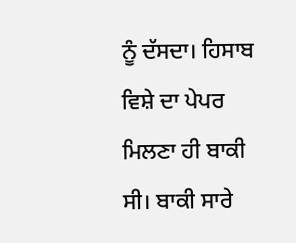ਨੂੰ ਦੱਸਦਾ। ਹਿਸਾਬ ਵਿਸ਼ੇ ਦਾ ਪੇਪਰ ਮਿਲਣਾ ਹੀ ਬਾਕੀ ਸੀ। ਬਾਕੀ ਸਾਰੇ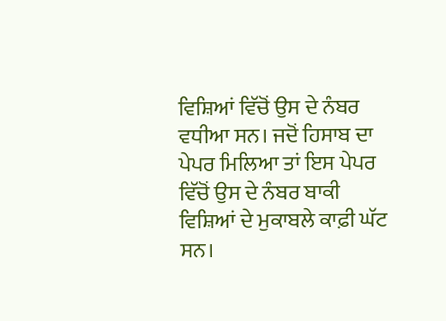ਵਿਸ਼ਿਆਂ ਵਿੱਚੋਂ ਉਸ ਦੇ ਨੰਬਰ ਵਧੀਆ ਸਨ। ਜਦੋਂ ਹਿਸਾਬ ਦਾ ਪੇਪਰ ਮਿਲਿਆ ਤਾਂ ਇਸ ਪੇਪਰ ਵਿੱਚੋਂ ਉਸ ਦੇ ਨੰਬਰ ਬਾਕੀ ਵਿਸ਼ਿਆਂ ਦੇ ਮੁਕਾਬਲੇ ਕਾਫ਼ੀ ਘੱਟ ਸਨ।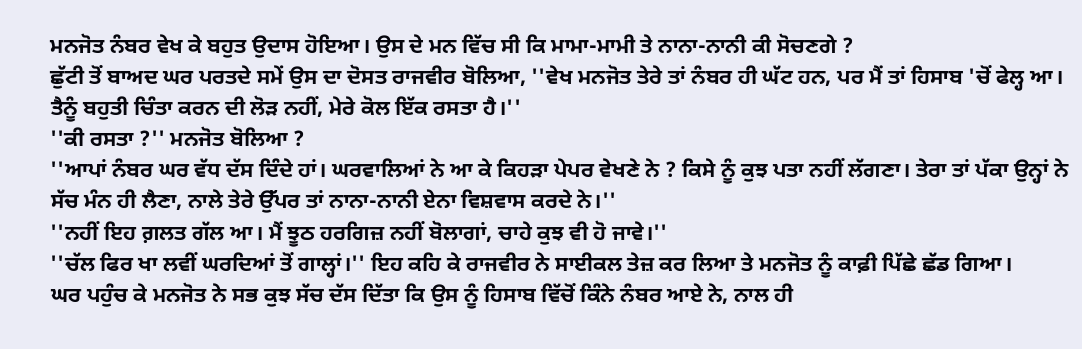ਮਨਜੋਤ ਨੰਬਰ ਵੇਖ ਕੇ ਬਹੁਤ ਉਦਾਸ ਹੋਇਆ। ਉਸ ਦੇ ਮਨ ਵਿੱਚ ਸੀ ਕਿ ਮਾਮਾ-ਮਾਮੀ ਤੇ ਨਾਨਾ-ਨਾਨੀ ਕੀ ਸੋਚਣਗੇ ?
ਛੁੱਟੀ ਤੋਂ ਬਾਅਦ ਘਰ ਪਰਤਦੇ ਸਮੇਂ ਉਸ ਦਾ ਦੋਸਤ ਰਾਜਵੀਰ ਬੋਲਿਆ, ''ਵੇਖ ਮਨਜੋਤ ਤੇਰੇ ਤਾਂ ਨੰਬਰ ਹੀ ਘੱਟ ਹਨ, ਪਰ ਮੈਂ ਤਾਂ ਹਿਸਾਬ 'ਚੋਂ ਫੇਲ੍ਹ ਆ। ਤੈਨੂੰ ਬਹੁਤੀ ਚਿੰਤਾ ਕਰਨ ਦੀ ਲੋੜ ਨਹੀਂ, ਮੇਰੇ ਕੋਲ ਇੱਕ ਰਸਤਾ ਹੈ।''
''ਕੀ ਰਸਤਾ ?'' ਮਨਜੋਤ ਬੋਲਿਆ ?
''ਆਪਾਂ ਨੰਬਰ ਘਰ ਵੱਧ ਦੱਸ ਦਿੰਦੇ ਹਾਂ। ਘਰਵਾਲਿਆਂ ਨੇ ਆ ਕੇ ਕਿਹੜਾ ਪੇਪਰ ਵੇਖਣੇ ਨੇ ? ਕਿਸੇ ਨੂੰ ਕੁਝ ਪਤਾ ਨਹੀਂ ਲੱਗਣਾ। ਤੇਰਾ ਤਾਂ ਪੱਕਾ ਉਨ੍ਹਾਂ ਨੇ ਸੱਚ ਮੰਨ ਹੀ ਲੈਣਾ, ਨਾਲੇ ਤੇਰੇ ਉੱਪਰ ਤਾਂ ਨਾਨਾ-ਨਾਨੀ ਏਨਾ ਵਿਸ਼ਵਾਸ ਕਰਦੇ ਨੇ।''
''ਨਹੀਂ ਇਹ ਗ਼ਲਤ ਗੱਲ ਆ। ਮੈਂ ਝੂਠ ਹਰਗਿਜ਼ ਨਹੀਂ ਬੋਲਾਗਾਂ, ਚਾਹੇ ਕੁਝ ਵੀ ਹੋ ਜਾਵੇ।''
''ਚੱਲ ਫਿਰ ਖਾ ਲਵੀਂ ਘਰਦਿਆਂ ਤੋਂ ਗਾਲ੍ਹਾਂ।'' ਇਹ ਕਹਿ ਕੇ ਰਾਜਵੀਰ ਨੇ ਸਾਈਕਲ ਤੇਜ਼ ਕਰ ਲਿਆ ਤੇ ਮਨਜੋਤ ਨੂੰ ਕਾਫ਼ੀ ਪਿੱਛੇ ਛੱਡ ਗਿਆ।
ਘਰ ਪਹੁੰਚ ਕੇ ਮਨਜੋਤ ਨੇ ਸਭ ਕੁਝ ਸੱਚ ਦੱਸ ਦਿੱਤਾ ਕਿ ਉਸ ਨੂੰ ਹਿਸਾਬ ਵਿੱਚੋਂ ਕਿੰਨੇ ਨੰਬਰ ਆਏ ਨੇ, ਨਾਲ ਹੀ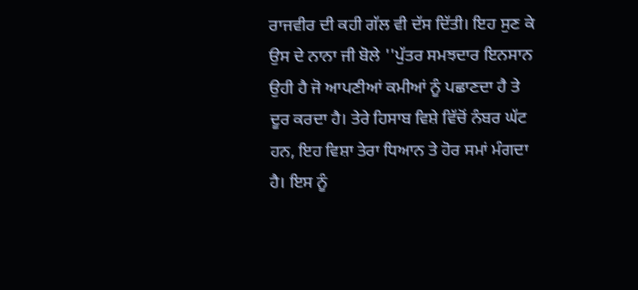ਰਾਜਵੀਰ ਦੀ ਕਹੀ ਗੱਲ ਵੀ ਦੱਸ ਦਿੱਤੀ। ਇਹ ਸੁਣ ਕੇ ਉਸ ਦੇ ਨਾਨਾ ਜੀ ਬੋਲੇ ''ਪੁੱਤਰ ਸਮਝਦਾਰ ਇਨਸਾਨ ਉਹੀ ਹੈ ਜੋ ਆਪਣੀਆਂ ਕਮੀਆਂ ਨੂੰ ਪਛਾਣਦਾ ਹੈ ਤੇ ਦੂਰ ਕਰਦਾ ਹੈ। ਤੇਰੇ ਹਿਸਾਬ ਵਿਸ਼ੇ ਵਿੱਚੋਂ ਨੰਬਰ ਘੱਟ ਹਨ, ਇਹ ਵਿਸ਼ਾ ਤੇਰਾ ਧਿਆਨ ਤੇ ਹੋਰ ਸਮਾਂ ਮੰਗਦਾ ਹੈ। ਇਸ ਨੂੰ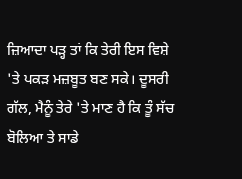ਜ਼ਿਆਦਾ ਪੜ੍ਹ ਤਾਂ ਕਿ ਤੇਰੀ ਇਸ ਵਿਸ਼ੇ 'ਤੇ ਪਕੜ ਮਜ਼ਬੂਤ ਬਣ ਸਕੇ। ਦੂਸਰੀ ਗੱਲ, ਮੈਨੂੰ ਤੇਰੇ 'ਤੇ ਮਾਣ ਹੈ ਕਿ ਤੂੰ ਸੱਚ ਬੋਲਿਆ ਤੇ ਸਾਡੇ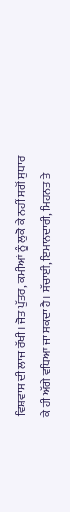ਵਿਸ਼ਵਾਸ ਦੀ ਲਾਜ ਰੱਖੀ। ਜੋਤ ਪੁੱਤਰ, ਕਮੀਆਂ ਨੂੰ ਲੁਕੋ ਕੇ ਨਹੀਂ ਸਗੋਂ ਸੁਧਾਰ ਕੇ ਹੀ ਅੱਗੇ ਵਧਿਆ ਜਾ ਸਕਦਾ ਹੈ। ਸੱਚਾਈ, ਇਮਾਨਦਾਰੀ, ਮਿਹਨਤ ਤੇ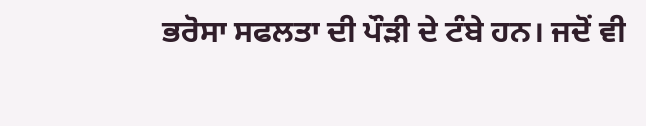ਭਰੋਸਾ ਸਫਲਤਾ ਦੀ ਪੌੜੀ ਦੇ ਟੰਬੇ ਹਨ। ਜਦੋਂ ਵੀ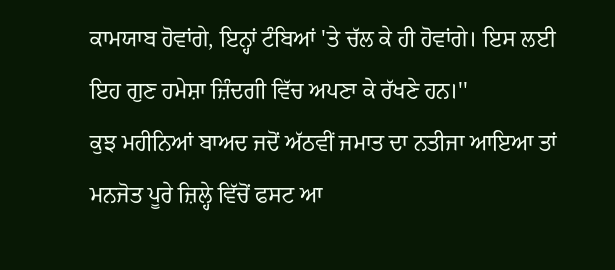ਕਾਮਯਾਬ ਹੋਵਾਂਗੇ, ਇਨ੍ਹਾਂ ਟੰਬਿਆਂ 'ਤੇ ਚੱਲ ਕੇ ਹੀ ਹੋਵਾਂਗੇ। ਇਸ ਲਈ ਇਹ ਗੁਣ ਹਮੇਸ਼ਾ ਜ਼ਿੰਦਗੀ ਵਿੱਚ ਅਪਣਾ ਕੇ ਰੱਖਣੇ ਹਨ।''
ਕੁਝ ਮਹੀਨਿਆਂ ਬਾਅਦ ਜਦੋਂ ਅੱਠਵੀਂ ਜਮਾਤ ਦਾ ਨਤੀਜਾ ਆਇਆ ਤਾਂ ਮਨਜੋਤ ਪੂਰੇ ਜ਼ਿਲ੍ਹੇ ਵਿੱਚੋਂ ਫਸਟ ਆ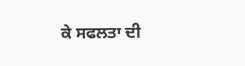ਕੇ ਸਫਲਤਾ ਦੀ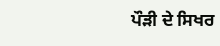ਪੌੜੀ ਦੇ ਸਿਖਰ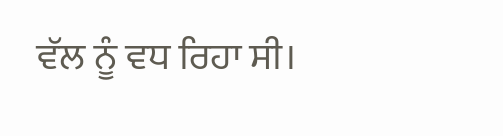ਵੱਲ ਨੂੰ ਵਧ ਰਿਹਾ ਸੀ।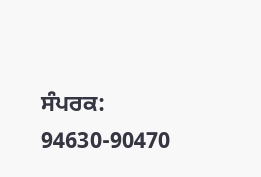ਸੰਪਰਕ: 94630-90470